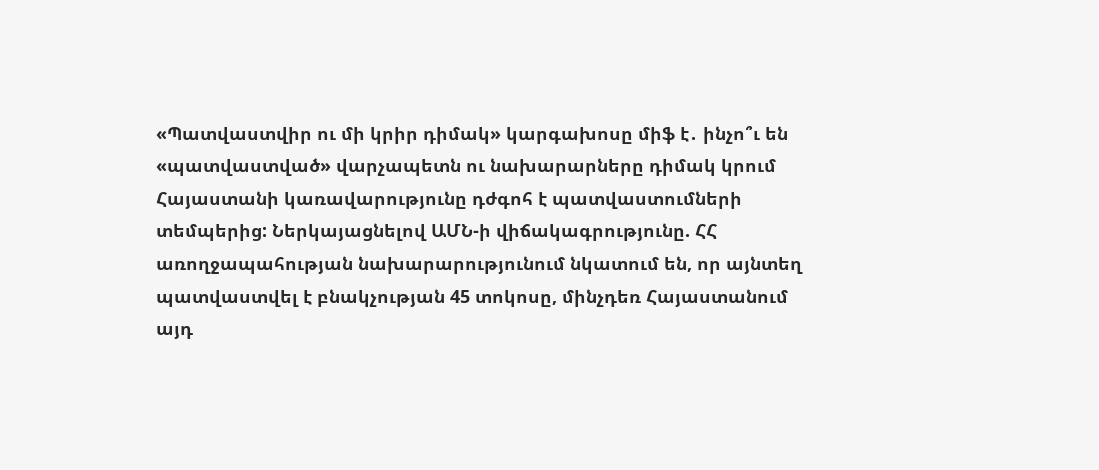«Պատվաստվիր ու մի կրիր դիմակ» կարգախոսը միֆ է․ ինչո՞ւ են «պատվաստված» վարչապետն ու նախարարները դիմակ կրում
Հայաստանի կառավարությունը դժգոհ է պատվաստումների տեմպերից: Ներկայացնելով ԱՄՆ-ի վիճակագրությունը. ՀՀ առողջապահության նախարարությունում նկատում են, որ այնտեղ պատվաստվել է բնակչության 45 տոկոսը, մինչդեռ Հայաստանում այդ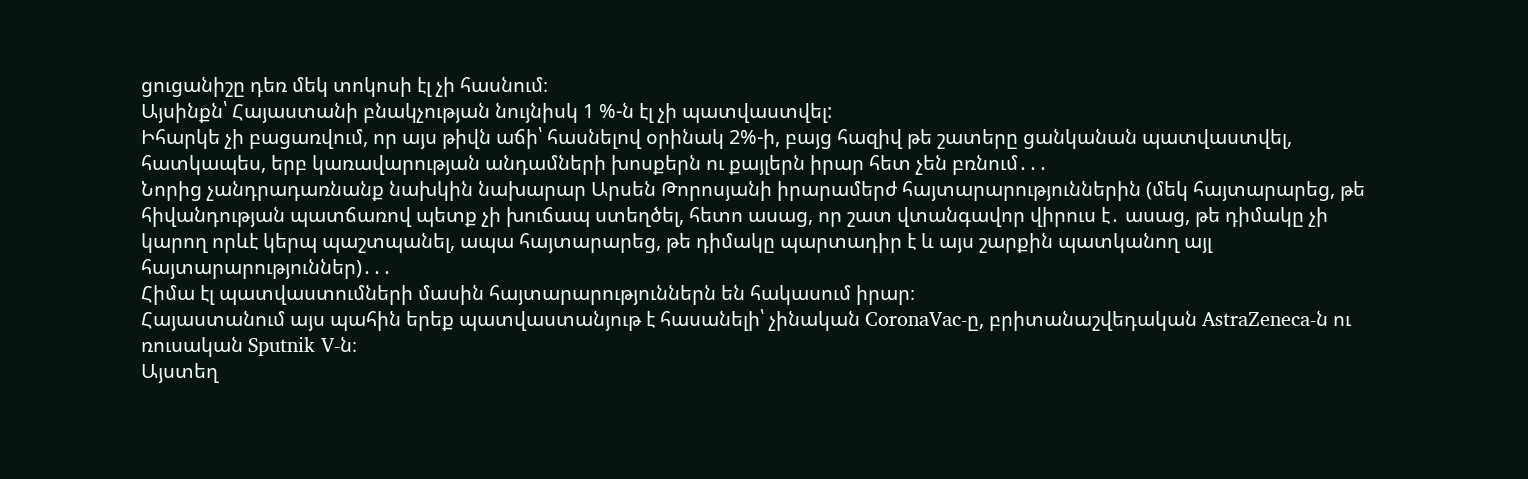ցուցանիշը դեռ մեկ տոկոսի էլ չի հասնում։
Այսինքն՝ Հայաստանի բնակչության նույնիսկ 1 %-ն էլ չի պատվաստվել:
Իհարկե չի բացառվում, որ այս թիվն աճի՝ հասնելով օրինակ 2%-ի, բայց հազիվ թե շատերը ցանկանան պատվաստվել, հատկապես, երբ կառավարության անդամների խոսքերն ու քայլերն իրար հետ չեն բռնում․․․
Նորից չանդրադառնանք նախկին նախարար Արսեն Թորոսյանի իրարամերժ հայտարարություններին (մեկ հայտարարեց, թե հիվանդության պատճառով պետք չի խուճապ ստեղծել, հետո ասաց, որ շատ վտանգավոր վիրուս է․ ասաց, թե դիմակը չի կարող որևէ կերպ պաշտպանել, ապա հայտարարեց, թե դիմակը պարտադիր է և այս շարքին պատկանող այլ հայտարարություններ)․․․
Հիմա էլ պատվաստումների մասին հայտարարություններն են հակասում իրար։
Հայաստանում այս պահին երեք պատվաստանյութ է հասանելի՝ չինական CoronaVac-ը, բրիտանաշվեդական AstraZeneca-ն ու ռուսական Sputnik V-ն։
Այստեղ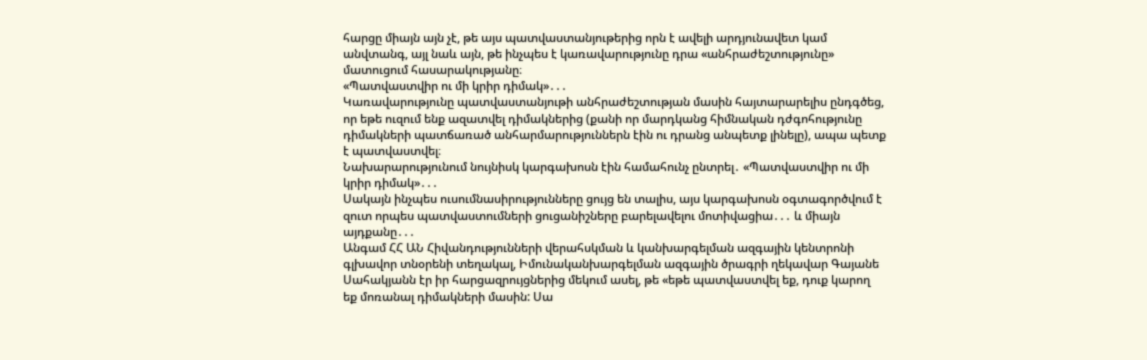հարցը միայն այն չէ, թե այս պատվաստանյութերից որն է ավելի արդյունավետ կամ անվտանգ, այլ նաև այն, թե ինչպես է կառավարությունը դրա «անհրաժեշտությունը» մատուցում հասարակությանը։
«Պատվաստվիր ու մի կրիր դիմակ»․․․
Կառավարությունը պատվաստանյութի անհրաժեշտության մասին հայտարարելիս ընդգծեց, որ եթե ուզում ենք ազատվել դիմակներից (քանի որ մարդկանց հիմնական դժգոհությունը դիմակների պատճառած անհարմարություններն էին ու դրանց անպետք լինելը), ապա պետք է պատվաստվել։
Նախարարությունում նույնիսկ կարգախոսն էին համահունչ ընտրել․ «Պատվաստվիր ու մի կրիր դիմակ»․․․
Սակայն ինչպես ուսումնասիրությունները ցույց են տալիս, այս կարգախոսն օգտագործվում է զուտ որպես պատվաստումների ցուցանիշները բարելավելու մոտիվացիա․․․ և միայն այդքանը․․․
Անգամ ՀՀ ԱՆ Հիվանդությունների վերահսկման և կանխարգելման ազգային կենտրոնի գլխավոր տնօրենի տեղակալ, Իմունականխարգելման ազգային ծրագրի ղեկավար Գայանե Սահակյանն էր իր հարցազրույցներից մեկում ասել, թե «եթե պատվաստվել եք, դուք կարող եք մոռանալ դիմակների մասին: Սա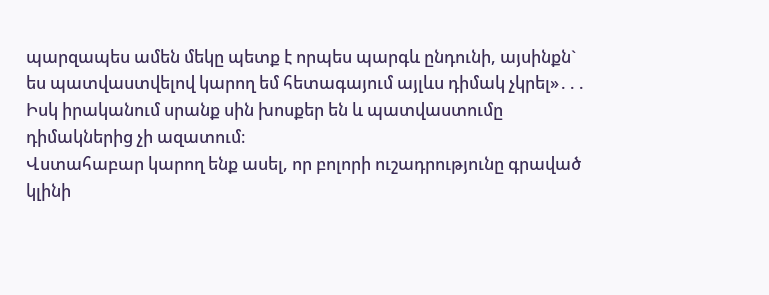պարզապես ամեն մեկը պետք է որպես պարգև ընդունի, այսինքն` ես պատվաստվելով կարող եմ հետագայում այլևս դիմակ չկրել»․․․
Իսկ իրականում սրանք սին խոսքեր են և պատվաստումը դիմակներից չի ազատում։
Վստահաբար կարող ենք ասել, որ բոլորի ուշադրությունը գրաված կլինի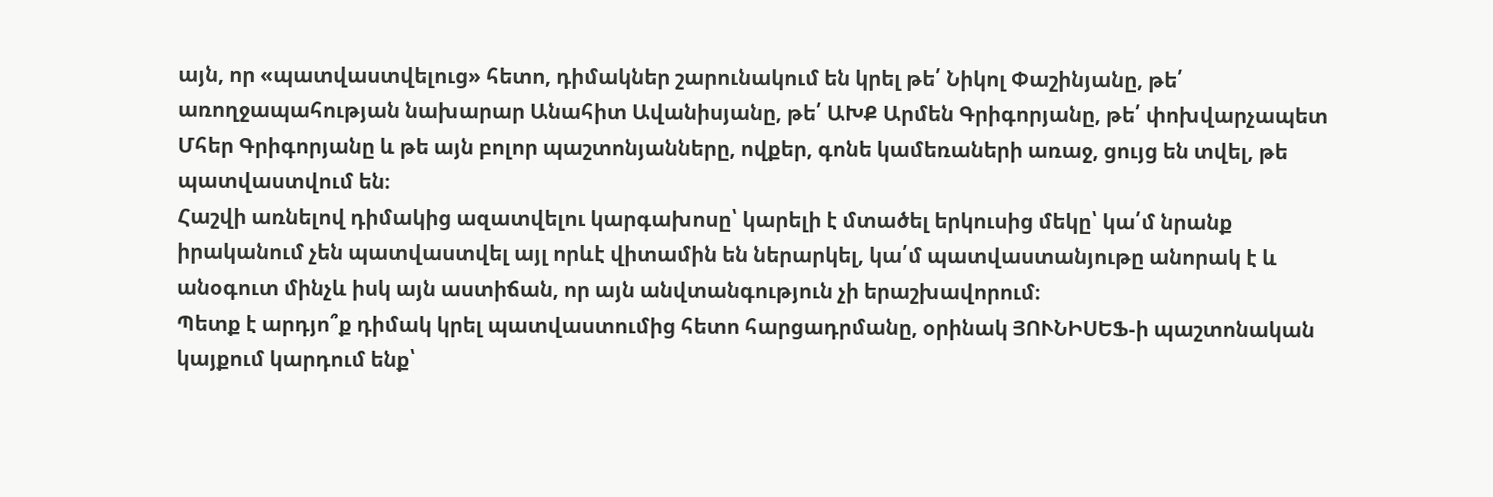այն, որ «պատվաստվելուց» հետո, դիմակներ շարունակում են կրել թե՛ Նիկոլ Փաշինյանը, թե՛ առողջապահության նախարար Անահիտ Ավանիսյանը, թե՛ ԱԽՔ Արմեն Գրիգորյանը, թե՛ փոխվարչապետ Մհեր Գրիգորյանը և թե այն բոլոր պաշտոնյանները, ովքեր, գոնե կամեռաների առաջ, ցույց են տվել, թե պատվաստվում են։
Հաշվի առնելով դիմակից ազատվելու կարգախոսը՝ կարելի է մտածել երկուսից մեկը՝ կա՛մ նրանք իրականում չեն պատվաստվել այլ որևէ վիտամին են ներարկել, կա՛մ պատվաստանյութը անորակ է և անօգուտ մինչև իսկ այն աստիճան, որ այն անվտանգություն չի երաշխավորում։
Պետք է արդյո՞ք դիմակ կրել պատվաստումից հետո հարցադրմանը, օրինակ ՅՈՒՆԻՍԵՖ-ի պաշտոնական կայքում կարդում ենք՝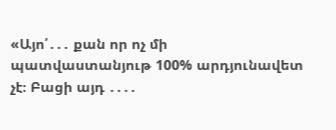«Այո՛․․․ քան որ ոչ մի պատվաստանյութ 100% արդյունավետ չէ։ Բացի այդ ․․․․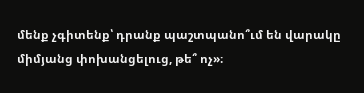մենք չգիտենք՝ դրանք պաշտպանո՞ւմ են վարակը միմյանց փոխանցելուց, թե՞ ոչ»։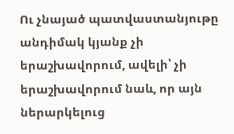Ու չնայած պատվաստանյութը անդիմակ կյանք չի երաշխավորում, ավելի՝ չի երաշխավորում նաև, որ այն ներարկելուց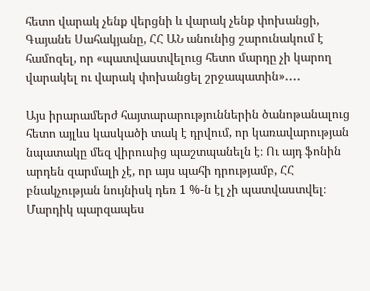հետո վարակ չենք վերցնի և վարակ չենք փոխանցի, Գայանե Սահակյանը, ՀՀ ԱՆ անունից շարունակում է համոզել, որ «պատվաստվելուց հետո մարդը չի կարող վարակել ու վարակ փոխանցել շրջապատին»․․․․

Այս իրարամերժ հայտարարություններին ծանոթանալուց հետո այլևս կասկածի տակ է դրվում, որ կառավարության նպատակը մեզ վիրուսից պաշտպանելն է։ Ու այդ ֆոնին արդեն զարմալի չէ, որ այս պահի դրությամբ, ՀՀ բնակչության նույնիսկ դեռ 1 %-ն էլ չի պատվաստվել։
Մարդիկ պարզապես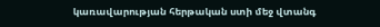կառավարության հերթական ստի մեջ վտանգ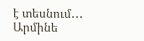է տեսնում․․․
Արմինե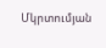Մկրտումյան